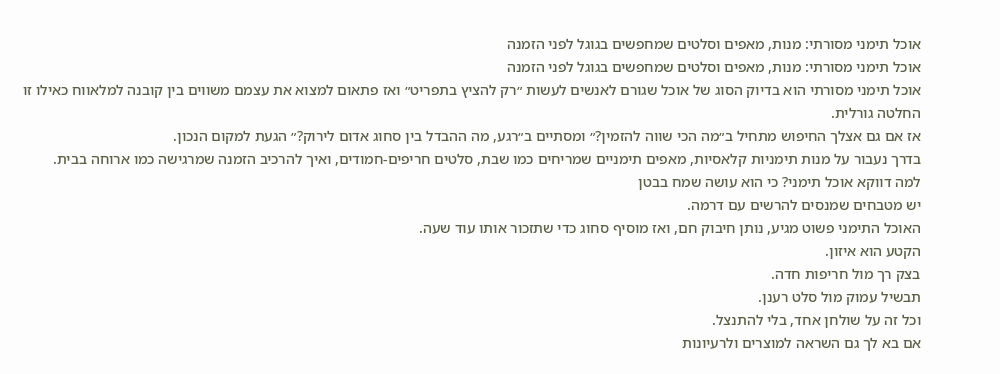אוכל תימני מסורתי: מנות, מאפים וסלטים שמחפשים בגוגל לפני הזמנה
אוכל תימני מסורתי: מנות, מאפים וסלטים שמחפשים בגוגל לפני הזמנה
אוכל תימני מסורתי הוא בדיוק הסוג של אוכל שגורם לאנשים לעשות ״רק להציץ בתפריט״ ואז פתאום למצוא את עצמם משווים בין קובנה למלאווח כאילו זו החלטה גורלית.
אז אם גם אצלך החיפוש מתחיל ב״מה הכי שווה להזמין?״ ומסתיים ב״רגע, מה ההבדל בין סחוג אדום לירוק?״ הגעת למקום הנכון.
בדרך נעבור על מנות תימניות קלאסיות, מאפים תימניים שמריחים כמו שבת, סלטים חריפים-חמודים, ואיך להרכיב הזמנה שמרגישה כמו ארוחה בבית.
למה דווקא אוכל תימני? כי הוא עושה שמח בבטן
יש מטבחים שמנסים להרשים עם דרמה.
האוכל התימני פשוט מגיע, נותן חיבוק חם, ואז מוסיף סחוג כדי שתזכור אותו עוד שעה.
הקטע הוא איזון.
בצק רך מול חריפות חדה.
תבשיל עמוק מול סלט רענן.
וכל זה על שולחן אחד, בלי להתנצל.
אם בא לך גם השראה למוצרים ולרעיונות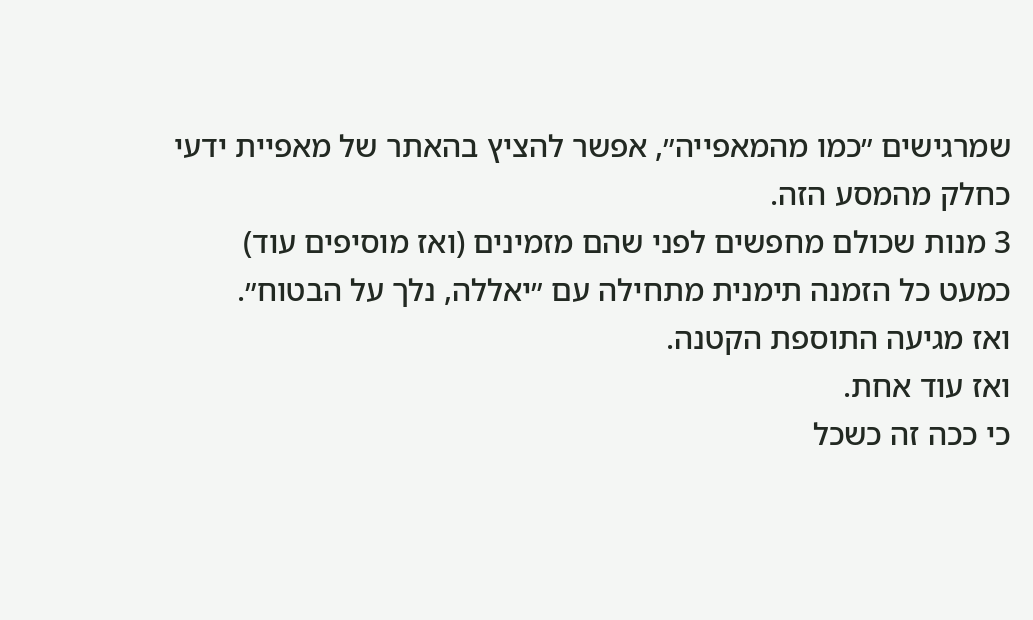שמרגישים ״כמו מהמאפייה״, אפשר להציץ בהאתר של מאפיית ידעי כחלק מהמסע הזה.
3 מנות שכולם מחפשים לפני שהם מזמינים (ואז מוסיפים עוד)
כמעט כל הזמנה תימנית מתחילה עם ״יאללה, נלך על הבטוח״.
ואז מגיעה התוספת הקטנה.
ואז עוד אחת.
כי ככה זה כשכל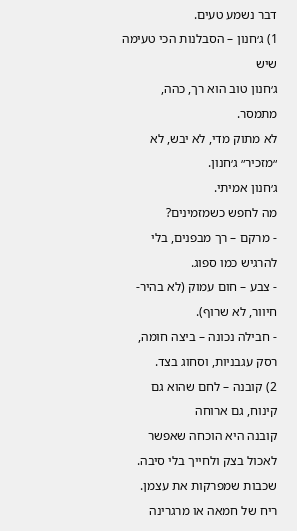דבר נשמע טעים.
1) ג׳חנון – הסבלנות הכי טעימה שיש
ג׳חנון טוב הוא רך, כהה, מתמסר.
לא מתוק מדי, לא יבש, לא ״מזכיר״ ג׳חנון.
ג׳חנון אמיתי.
מה לחפש כשמזמינים?
- מרקם – רך מבפנים, בלי להרגיש כמו ספוג.
- צבע – חום עמוק (לא בהיר-חיוור, לא שרוף).
- חבילה נכונה – ביצה חומה, רסק עגבניות, וסחוג בצד.
2) קובנה – לחם שהוא גם קינוח, גם ארוחה
קובנה היא הוכחה שאפשר לאכול בצק ולחייך בלי סיבה.
שכבות שמפרקות את עצמן.
ריח של חמאה או מרגרינה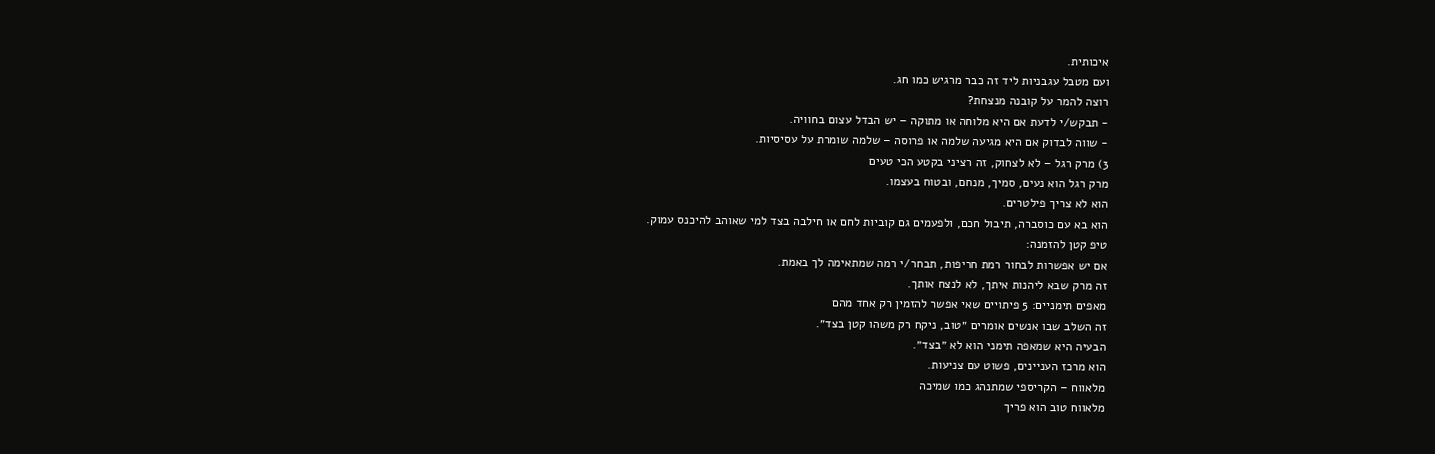איכותית.
ועם מטבל עגבניות ליד זה כבר מרגיש כמו חג.
רוצה להמר על קובנה מנצחת?
- תבקש/י לדעת אם היא מלוחה או מתוקה – יש הבדל עצום בחוויה.
- שווה לבדוק אם היא מגיעה שלמה או פרוסה – שלמה שומרת על עסיסיות.
3) מרק רגל – לא לצחוק, זה רציני בקטע הכי טעים
מרק רגל הוא נעים, סמיך, מנחם, ובטוח בעצמו.
הוא לא צריך פילטרים.
הוא בא עם כוסברה, תיבול חכם, ולפעמים גם קוביות לחם או חילבה בצד למי שאוהב להיכנס עמוק.
טיפ קטן להזמנה:
אם יש אפשרות לבחור רמת חריפות, תבחר/י רמה שמתאימה לך באמת.
זה מרק שבא ליהנות איתך, לא לנצח אותך.
מאפים תימניים: 5 פיתויים שאי אפשר להזמין רק אחד מהם
זה השלב שבו אנשים אומרים ״טוב, ניקח רק משהו קטן בצד״.
הבעיה היא שמאפה תימני הוא לא ״בצד״.
הוא מרכז העניינים, פשוט עם צניעות.
מלאווח – הקריספי שמתנהג כמו שמיכה
מלאווח טוב הוא פריך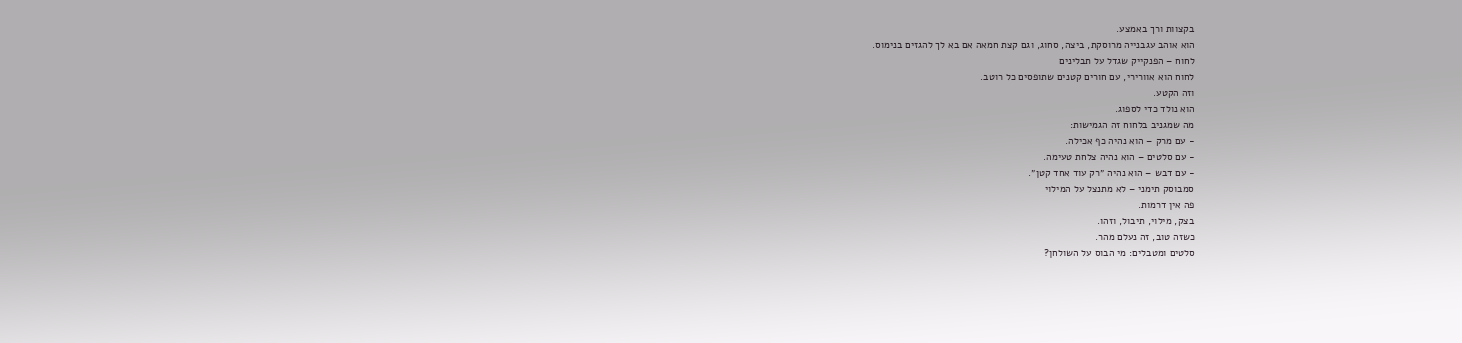בקצוות ורך באמצע.
הוא אוהב עגבנייה מרוסקת, ביצה, סחוג, וגם קצת חמאה אם בא לך להגזים בנימוס.
לחוח – הפנקייק שגדל על תבלינים
לחוח הוא אוורירי, עם חורים קטנים שתופסים כל רוטב.
וזה הקטע.
הוא נולד כדי לספוג.
מה שמגניב בלחוח זה הגמישות:
- עם מרק – הוא נהיה כף אכילה.
- עם סלטים – הוא נהיה צלחת טעימה.
- עם דבש – הוא נהיה ״רק עוד אחד קטן״.
סמבוסק תימני – לא מתנצל על המילוי
פה אין דרמות.
בצק, מילוי, תיבול, וזהו.
כשזה טוב, זה נעלם מהר.
סלטים ומטבלים: מי הבוס על השולחן?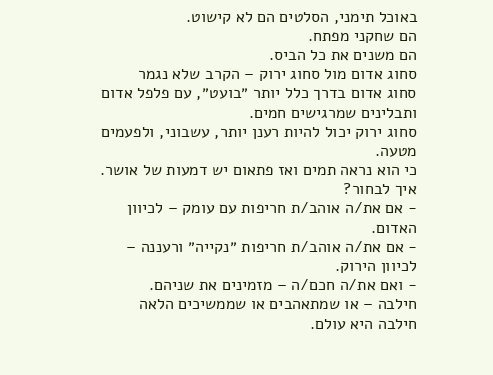באוכל תימני, הסלטים הם לא קישוט.
הם שחקני מפתח.
הם משנים את כל הביס.
סחוג אדום מול סחוג ירוק – הקרב שלא נגמר
סחוג אדום בדרך כלל יותר ״בועט״, עם פלפל אדום ותבלינים שמרגישים חמים.
סחוג ירוק יכול להיות רענן יותר, עשבוני, ולפעמים מטעה.
כי הוא נראה תמים ואז פתאום יש דמעות של אושר.
איך לבחור?
- אם את/ה אוהב/ת חריפות עם עומק – לכיוון האדום.
- אם את/ה אוהב/ת חריפות ״נקייה״ ורעננה – לכיוון הירוק.
- ואם את/ה חכם/ה – מזמינים את שניהם.
חילבה – או שמתאהבים או שממשיכים הלאה
חילבה היא עולם.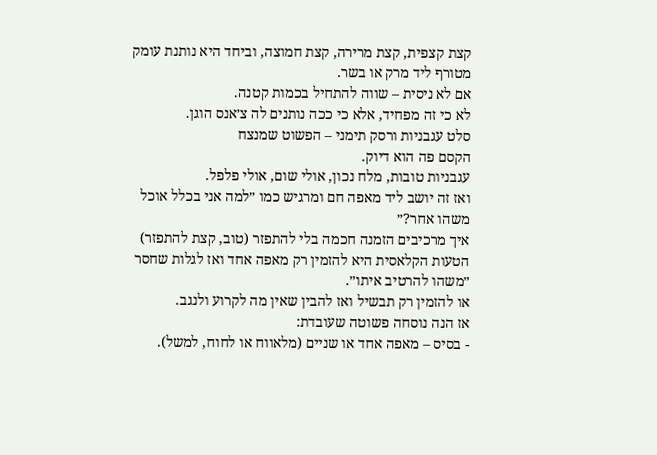קצת קצפית, קצת מרירה, קצת חמוצה, וביחד היא נותנת עומק מטורף ליד מרק או בשר.
אם לא ניסית – שווה להתחיל בכמות קטנה.
לא כי זה מפחיד, אלא כי ככה נותנים לה צ׳אנס הוגן.
סלט עגבניות ורסק תימני – הפשוט שמנצח
הקסם פה הוא דיוק.
עגבניות טובות, מלח נכון, אולי שום, אולי פלפל.
ואז זה יושב ליד מאפה חם ומרגיש כמו ״למה אני בכלל אוכל משהו אחר?״
איך מרכיבים הזמנה חכמה בלי להתפזר (טוב, קצת להתפזר)
הטעות הקלאסית היא להזמין רק מאפה אחד ואז לגלות שחסר ״משהו להרטיב איתו״.
או להזמין רק תבשיל ואז להבין שאין מה לקרוע ולנגב.
אז הנה נוסחה פשוטה שעובדת:
- בסיס – מאפה אחד או שניים (מלאווח או לחוח, למשל).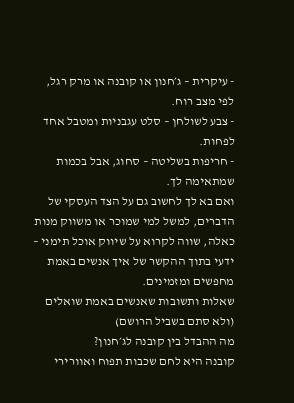- עיקרית – ג׳חנון או קובנה או מרק רגל, לפי מצב רוח.
- צבע לשולחן – סלט עגבניות ומטבל אחד לפחות.
- חריפות בשליטה – סחוג, אבל בכמות שמתאימה לך.
ואם בא לך לחשוב גם על הצד העסקי של הדברים, למשל למי שמוכר או משווק מנות כאלה, שווה לקרוא על שיווק אוכל תימני – ידעי בתוך ההקשר של איך אנשים באמת מחפשים ומזמינים.
שאלות ותשובות שאנשים באמת שואלים (ולא סתם בשביל הרושם)
מה ההבדל בין קובנה לג׳חנון?
קובנה היא לחם שכבות תפוח ואוורירי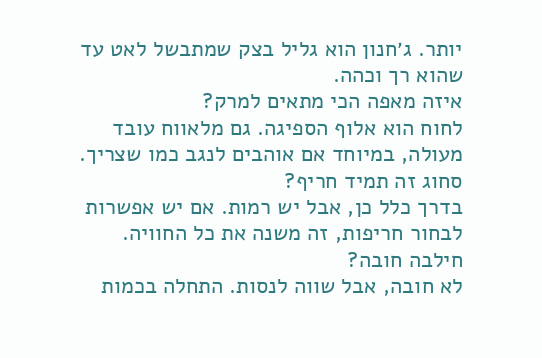יותר. ג׳חנון הוא גליל בצק שמתבשל לאט עד שהוא רך וכהה.
איזה מאפה הכי מתאים למרק?
לחוח הוא אלוף הספיגה. גם מלאווח עובד מעולה, במיוחד אם אוהבים לנגב כמו שצריך.
סחוג זה תמיד חריף?
בדרך כלל כן, אבל יש רמות. אם יש אפשרות לבחור חריפות, זה משנה את כל החוויה.
חילבה חובה?
לא חובה, אבל שווה לנסות. התחלה בכמות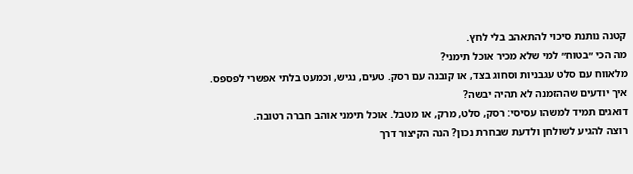קטנה נותנת סיכוי להתאהב בלי לחץ.
מה הכי ״בטוח״ למי שלא מכיר אוכל תימני?
מלאווח עם סלט עגבניות וסחוג בצד, או קובנה עם רסק. טעים, נגיש, וכמעט בלתי אפשרי לפספס.
איך יודעים שההזמנה לא תהיה יבשה?
דואגים תמיד למשהו עסיסי: רסק, סלט, מרק, או מטבל. אוכל תימני אוהב חברה רטובה.
רוצה להגיע לשולחן ולדעת שבחרת נכון? הנה הקיצור דרך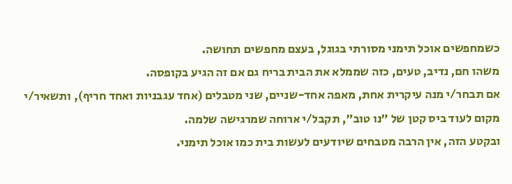כשמחפשים אוכל תימני מסורתי בגוגל, בעצם מחפשים תחושה.
משהו חם, נדיב, טעים, כזה שממלא את הבית בריח גם אם זה הגיע בקופסה.
אם תבחר/י מנה עיקרית אחת, מאפה אחד-שניים, שני מטבלים (אחד עגבניות ואחד חריף), ותשאיר/י מקום לעוד ביס קטן של ״נו טוב״, תקבל/י ארוחה שמרגישה שלמה.
ובקטע הזה, אין הרבה מטבחים שיודעים לעשות בית כמו אוכל תימני.